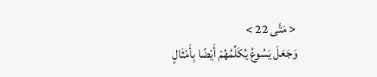< مَتَّى 22 >
وَجَعَلَ يَسُوعُ يُكَلِّمُهُمْ أَيْضًا بِأَمْثَالٍ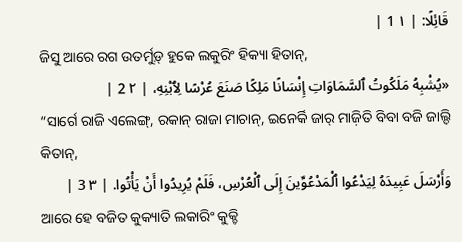قَائِلًا: | ١ 1 |
ଜିସୁ ଆରେ ରଗ ଉତର୍ମୁଡ଼୍ ହୁକେ ଲକୁରିଂ ହିକ୍ୟା ହିତାନ୍,
«يُشْبِهُ مَلَكُوتُ ٱلسَّمَاوَاتِ إِنْسَانًا مَلِكًا صَنَعَ عُرْسًا لِٱبْنِهِ، | ٢ 2 |
“ସାର୍ଗେ ରାଜି ଏଲେଙ୍ଗ୍, ରକାନ୍ ରାଜା ମାଚାନ୍, ଇନେର୍କି ଜାର୍ ମାଜ଼ିତି ବିବା ବଜି ଜାଲ୍ଦି କିତାନ୍,
وَأَرْسَلَ عَبِيدَهُ لِيَدْعُوا ٱلْمَدْعُوِّينَ إِلَى ٱلْعُرْسِ، فَلَمْ يُرِيدُوا أَنْ يَأْتُوا. | ٣ 3 |
ଆରେ ହେ ବଜିତ କୁକ୍ୟାତି ଲକାରିଂ କୁକ୍ଚି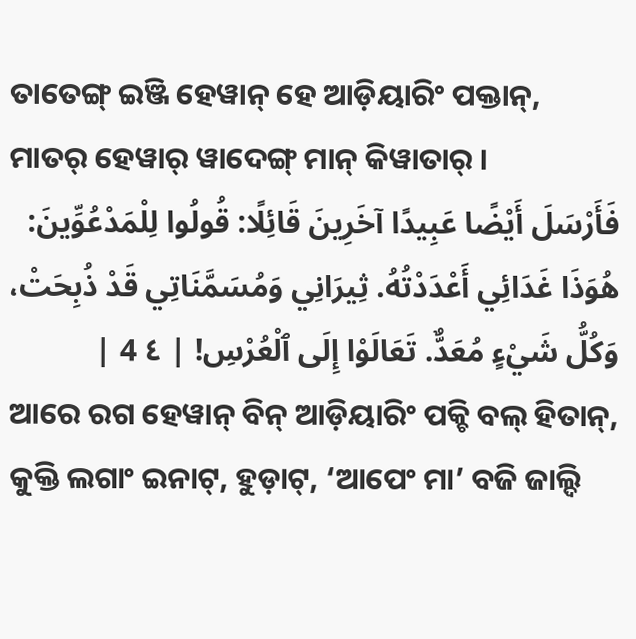ତାତେଙ୍ଗ୍ ଇଞ୍ଜି ହେୱାନ୍ ହେ ଆଡ଼ିୟାରିଂ ପକ୍ତାନ୍, ମାତର୍ ହେୱାର୍ ୱାଦେଙ୍ଗ୍ ମାନ୍ କିୱାତାର୍ ।
فَأَرْسَلَ أَيْضًا عَبِيدًا آخَرِينَ قَائِلًا: قُولُوا لِلْمَدْعُوِّينَ: هُوَذَا غَدَائِي أَعْدَدْتُهُ. ثِيرَانِي وَمُسَمَّنَاتِي قَدْ ذُبِحَتْ، وَكُلُّ شَيْءٍ مُعَدٌّ. تَعَالَوْا إِلَى ٱلْعُرْسِ! | ٤ 4 |
ଆରେ ରଗ ହେୱାନ୍ ବିନ୍ ଆଡ଼ିୟାରିଂ ପକ୍ଚି ବଲ୍ ହିତାନ୍, କୁକ୍ତି ଲଗାଂ ଇନାଟ୍, ହୁଡ଼ାଟ୍, ‘ଆପେଂ ମା’ ବଜି ଜାଲ୍ଦି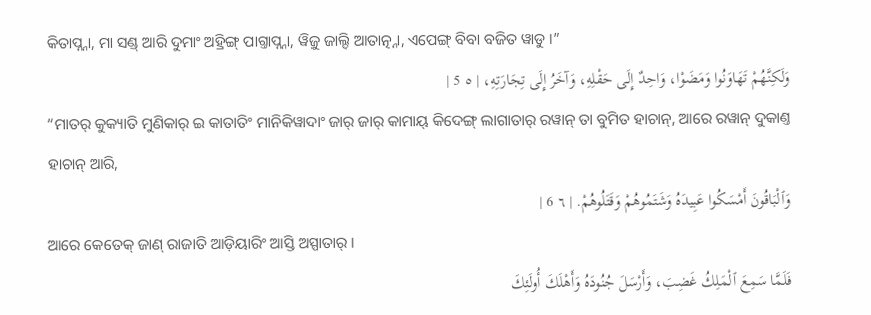କିତାପ୍ନ୍ନା, ମା ସଣ୍ଡ୍ ଆରି ଦୁମାଂ ଅହ୍ରିଙ୍ଗ୍ ପାଗ୍ତାପ୍ନ୍ନା, ୱିଜ଼ୁ ଜାଲ୍ଦି ଆତାତ୍ନ୍ନା, ଏପେଙ୍ଗ୍ ବିବା ବଜିତ ୱାଡୁ ।”
وَلَكِنَّهُمْ تَهَاوَنُوا وَمَضَوْا، وَاحِدٌ إِلَى حَقْلِهِ، وَآخَرُ إِلَى تِجَارَتِهِ، | ٥ 5 |
“ମାତର୍ କୁକ୍ୟାତି ମୁଣିକାର୍ ଇ କାତାତିଂ ମାନିକିୱାଦାଂ ଜାର୍ ଜାର୍ କାମାୟ୍ କିଦେଙ୍ଗ୍ ଲାଗାତାର୍ ରୱାନ୍ ତା ବୁମିତ ହାଚାନ୍, ଆରେ ରୱାନ୍ ଦୁକାଣ୍ତ ହାଚାନ୍ ଆରି,
وَٱلْبَاقُونَ أَمْسَكُوا عَبِيدَهُ وَشَتَمُوهُمْ وَقَتَلُوهُمْ. | ٦ 6 |
ଆରେ କେତେକ୍ ଜାଣ୍ ରାଜାତି ଆଡ଼ିୟାରିଂ ଆସ୍ତି ଅସ୍ପାତାର୍ ।
فَلَمَّا سَمِعَ ٱلْمَلِكُ غَضِبَ، وَأَرْسَلَ جُنُودَهُ وَأَهْلَكَ أُولَئِكَ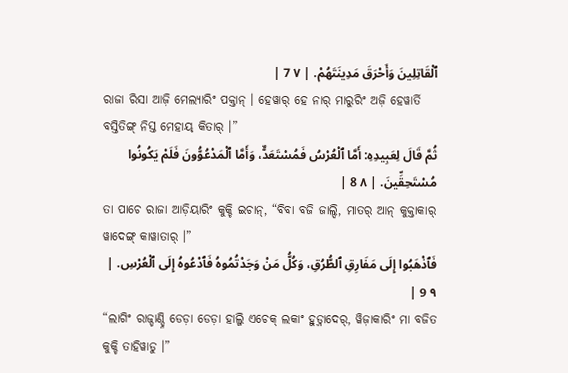ٱلْقَاتِلِينَ وَأَحْرَقَ مَدِينَتَهُمْ. | ٧ 7 |
ରାଜା ରିସା ଆଜ଼ି ମେଲ୍ୟାରିଂ ପକ୍ତାନ୍ । ହେୱାର୍ ହେ ନାର୍ ମାରୁରିଂ ଅଜ଼ି ହେୱାର୍ତି ବସ୍ତିତିଙ୍ଗ୍ ନିସ୍ତ ମେହାୟ୍ କିତାର୍ ।”
ثُمَّ قَالَ لِعَبِيدِهِ: أَمَّا ٱلْعُرْسُ فَمُسْتَعَدٌّ، وَأَمَّا ٱلْمَدْعُوُّونَ فَلَمْ يَكُونُوا مُسْتَحِقِّينَ. | ٨ 8 |
ତା ପାଚେ ରାଜା ଆଡ଼ିୟାରିଂ କୁକ୍ଚି ଇଚାନ୍, “ବିବା ବଜି ଜାଲ୍ଦି, ମାତର୍ ଆନ୍ କୁକ୍ତାକାର୍ ୱାଦେଙ୍ଗ୍ କାୱାତାର୍ ।”
فَٱذْهَبُوا إِلَى مَفَارِقِ ٱلطُّرُقِ، وَكُلُّ مَنْ وَجَدْتُمُوهُ فَٱدْعُوهُ إِلَى ٱلْعُرْسِ. | ٩ 9 |
“ଲାଗିଂ ରାଜ୍ଡାଣ୍ଡ୍ନି ଡେଡ଼ା ଡେଡ଼ା ହାଲ୍ଜି ଏଚେକ୍ ଲକାଂ ହୁଡ଼୍ନାଦେର୍, ୱିଜ଼ାକାରିଂ ମା ବଜିତ କୁକ୍ଚି ତାହିୱାଡୁ ।”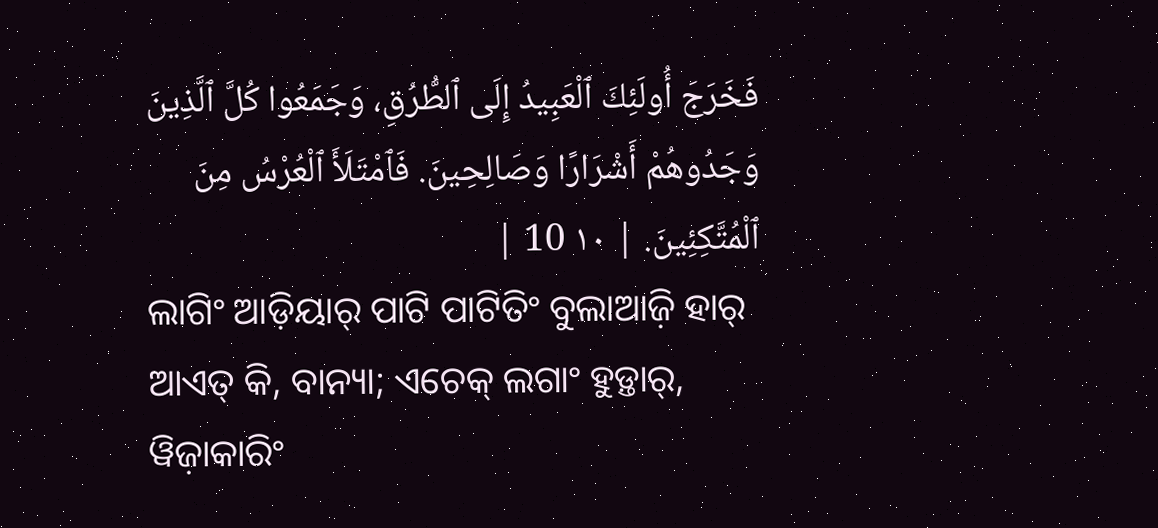فَخَرَجَ أُولَئِكَ ٱلْعَبِيدُ إِلَى ٱلطُّرُقِ، وَجَمَعُوا كُلَّ ٱلَّذِينَ وَجَدُوهُمْ أَشْرَارًا وَصَالِحِينَ. فَٱمْتَلَأَ ٱلْعُرْسُ مِنَ ٱلْمُتَّكِئِينَ. | ١٠ 10 |
ଲାଗିଂ ଆଡ଼ିୟାର୍ ପାଟି ପାଟିତିଂ ବୁଲାଆଜ଼ି ହାର୍ ଆଏତ୍ କି, ବାନ୍ୟା; ଏଚେକ୍ ଲଗାଂ ହୁଡ଼୍ତାର୍, ୱିଜ଼ାକାରିଂ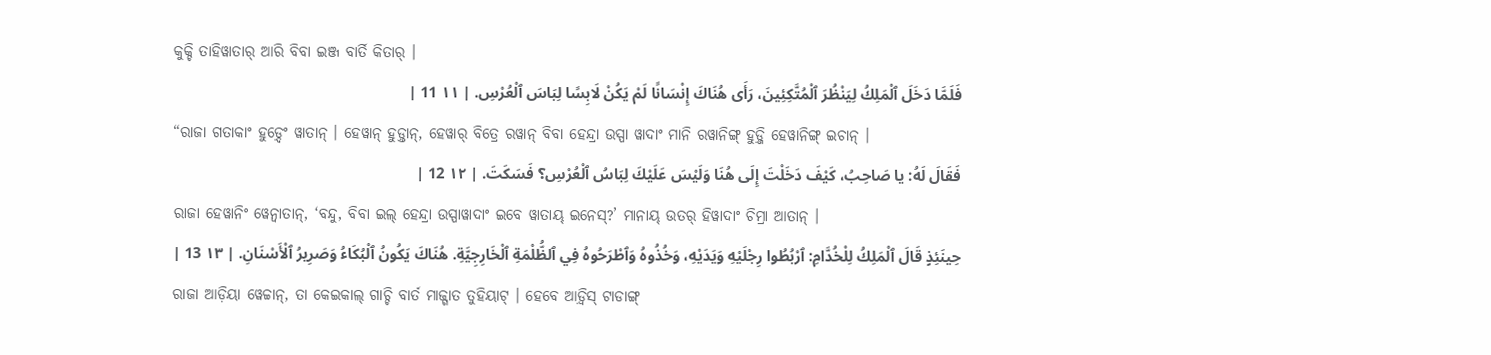କୁକ୍ଚି ତାହିୱାତାର୍ ଆରି ବିବା ଇଞ୍ଜ ବାର୍ତି କିତାର୍ ।
فَلَمَّا دَخَلَ ٱلْمَلِكُ لِيَنْظُرَ ٱلْمُتَّكِئِينَ، رَأَى هُنَاكَ إِنْسَانًا لَمْ يَكُنْ لَابِسًا لِبَاسَ ٱلْعُرْسِ. | ١١ 11 |
“ରାଜା ଗତାକାଂ ହୁଡ଼୍ଦେଂ ୱାତାନ୍ । ହେୱାନ୍ ହୁଡ଼୍ତାନ୍, ହେୱାର୍ ବିତ୍ରେ ରୱାନ୍ ବିବା ହେନ୍ଦ୍ରା ଉସ୍ପା ୱାଦାଂ ମାନି ରୱାନିଙ୍ଗ୍ ହୁଡ଼୍ଜି ହେୱାନିଙ୍ଗ୍ ଇଚାନ୍ ।
فَقَالَ لَهُ: يا صَاحِبُ، كَيْفَ دَخَلْتَ إِلَى هُنَا وَلَيْسَ عَلَيْكَ لِبَاسُ ٱلْعُرْسِ؟ فَسَكَتَ. | ١٢ 12 |
ରାଜା ହେୱାନିଂ ୱେନ୍ବାତାନ୍, ‘ବନ୍ଦୁ, ବିବା ଇଲ୍ ହେନ୍ଦ୍ରା ଉସ୍ପାୱାଦାଂ ଇବେ ୱାତାୟ୍ ଇନେସ୍?’ ମାନାୟ୍ ଉତର୍ ହିୱାଦାଂ ଚିମ୍ରା ଆତାନ୍ ।
حِينَئِذٍ قَالَ ٱلْمَلِكُ لِلْخُدَّامِ: ٱرْبُطُوا رِجْلَيْهِ وَيَدَيْهِ، وَخُذُوهُ وَٱطْرَحُوهُ فِي ٱلظُّلْمَةِ ٱلْخَارِجِيَّةِ. هُنَاكَ يَكُونُ ٱلْبُكَاءُ وَصَرِيرُ ٱلْأَسْنَانِ. | ١٣ 13 |
ରାଜା ଆଡ଼ିୟା ୱେଚ୍ଚାନ୍, ତା କେଇକାଲ୍ ଗାଚ୍ଚି ବାର୍ତ ମାଜ୍ଗାତ ତୁହିୟାଟ୍ । ହେବେ ଆଡ଼୍ବିସ୍ ଟାଡାଙ୍ଗ୍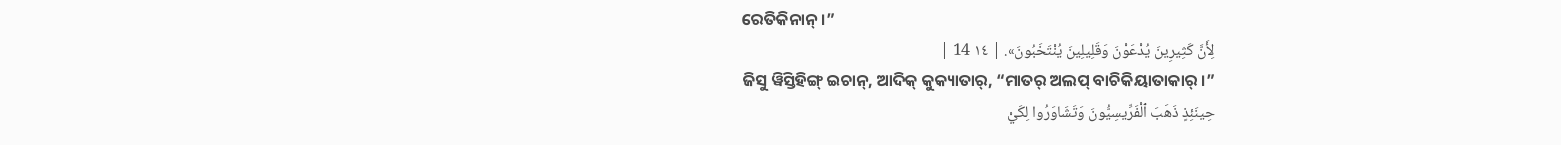ରେତିକିନାନ୍ ।”
لِأَنَّ كَثِيرِينَ يُدْعَوْنَ وَقَلِيلِينَ يُنْتَخَبُونَ». | ١٤ 14 |
ଜିସୁ ୱିସ୍ତିହିଙ୍ଗ୍ ଇଚାନ୍, ଆଦିକ୍ କୁକ୍ୟାତାର୍, “ମାତର୍ ଅଲପ୍ ବାଚିକିୟାତାକାର୍ ।”
حِينَئِذٍ ذَهَبَ ٱلْفَرِّيسِيُّونَ وَتَشَاوَرُوا لِكَيْ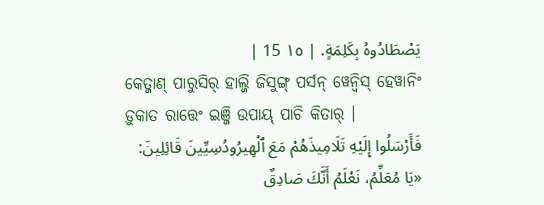يَصْطَادُوهُ بِكَلِمَةٍ. | ١٥ 15 |
କେତ୍ଜାଣ୍ ପାରୁସିର୍ ହାଲ୍ଜି ଜିସୁଙ୍ଗ୍ ପର୍ସନ୍ ୱେନ୍ବିସ୍ ହେୱାନିଂ ଡ଼ୁକାତ ରାତ୍ତେଂ ଇଞ୍ଜି ଉପାୟ୍ ପାଚି କିତାର୍ ।
فَأَرْسَلُوا إِلَيْهِ تَلَامِيذَهُمْ مَعَ ٱلْهِيرُودُسِيِّينَ قَائِلِينَ: «يَا مُعَلِّمُ، نَعْلَمُ أَنَّكَ صَادِقٌ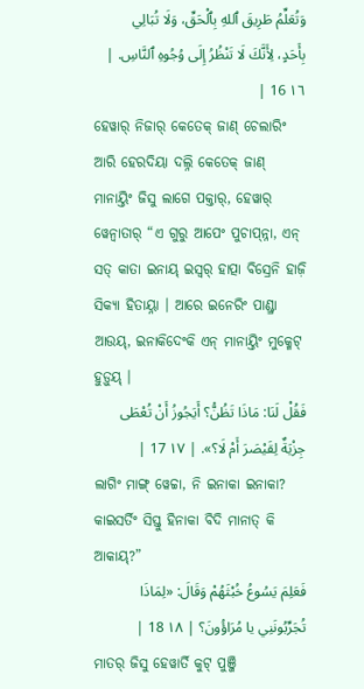وَتُعَلِّمُ طَرِيقَ ٱللهِ بِٱلْحَقِّ، وَلَا تُبَالِي بِأَحَدٍ، لِأَنَّكَ لَا تَنْظُرُ إِلَى وُجُوهِ ٱلنَّاسِ. | ١٦ 16 |
ହେୱାର୍ ନିଜାର୍ କେତେକ୍ ଜାଣ୍ ଚେଲାରିଂ ଆରି ହେରଦିୟା ଦଲ୍ନି କେତେକ୍ ଜାଣ୍ ମାନାୟ୍ତିଂ ଜିସୁ ଲାଗେ ପକ୍ତାର୍, ହେୱାର୍ ୱେନ୍ବାତାର୍ “ଏ ଗୁରୁ ଆପେଂ ପୁଚାପ୍ନ୍ନା, ଏନ୍ ସତ୍ କାତା ଇନାୟ୍ ଇସ୍ୱର୍ ହାତ୍ପା ବିସ୍ରେନି ହାଜ଼ି ସିକ୍ୟା ହିତାୟ୍ନା । ଆରେ ଇନେରିଂ ପାଣ୍ଡ୍ରା ଆଉୟ୍, ଇନାକିଦେଂକି ଏନ୍ ମାନାୟ୍ତିଂ ମୁକ୍ମେଟ୍ ହୁଡ଼ୁୟ୍ ।
فَقُلْ لَنَا: مَاذَا تَظُنُّ؟ أَيَجُوزُ أَنْ تُعْطَى جِزْيَةٌ لِقَيْصَرَ أَمْ لَا؟». | ١٧ 17 |
ଲାଗିଂ ମାଙ୍ଗ୍ ୱେଚ୍ଚା, ନି ଇନାକା ଇନାକା? କାଇସର୍ତିଂ ସିସ୍ତୁ ହିନାକା ବିଦି ମାନାତ୍ କି ଆକାୟ୍?”
فَعَلِمَ يَسُوعُ خُبْثَهُمْ وَقَالَ: «لِمَاذَا تُجَرِّبُونَنِي يا مُرَاؤُونَ؟ | ١٨ 18 |
ମାତର୍ ଜିସୁ ହେୱାର୍ତି କୁଟ୍ ପୁଞ୍ଜି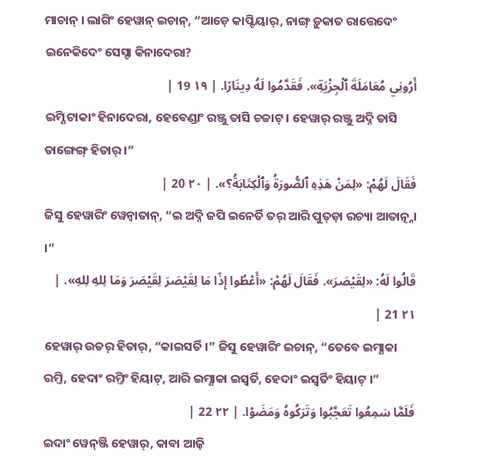ମାଚାନ୍ । ଲାଗିଂ ହେୱାନ୍ ଇଚାନ୍, “ଆଡ଼େ କାପ୍ଟିୟାର୍, ନାଙ୍ଗ୍ ଡ଼ୁକାତ ରାତ୍ତେଦେଂ ଇନେକିଦେଂ ସେସ୍ଟା କିନାଦେରା?
أَرُونِي مُعَامَلَةَ ٱلْجِزْيَةِ». فَقَدَّمُوا لَهُ دِينَارًا. | ١٩ 19 |
ଇମ୍ଣି ଟାକାଂ ହିନାଦେରା, ହେବେଣ୍ଡାଂ ରଞ୍ଜୁ ତାସି ଚଚ୍ଚାଟ୍ । ହେୱାର୍ ରଞ୍ଜୁ ଅଦ୍ନି ତାସି ତାଙ୍ଗେଙ୍ଗ୍ ହିତାର୍ ।”
فَقَالَ لَهُمْ: «لِمَنْ هَذِهِ ٱلصُّورَةُ وَٱلْكِتَابَةُ؟». | ٢٠ 20 |
ଜିସୁ ହେୱାରିଂ ୱେନ୍ବାତାନ୍, “ଇ ଅଦ୍ନି ଜପି ଇନେର୍ତି ତର୍ ଆରି ପୁତ୍ଡ଼ା ରଚ୍ୟା ଆତାତ୍ନ୍ନା ।”
قَالُوا لَهُ: «لِقَيْصَرَ». فَقَالَ لَهُمْ: «أَعْطُوا إِذًا مَا لِقَيْصَرَ لِقَيْصَرَ وَمَا لِلهِ لِلهِ». | ٢١ 21 |
ହେୱାର୍ ଉତର୍ ହିତାର୍, “କାଇସର୍ତି ।” ଜିସୁ ହେୱାରିଂ ଇଚାନ୍, “ତେବେ ଇମ୍ଣାକା ରମ୍ତି, ହେଦାଂ ରମ୍ତିଂ ହିୟାଟ୍, ଆରି ଇମ୍ଣାକା ଇସ୍ୱର୍ତି, ହେଦାଂ ଇସ୍ୱର୍ତିଂ ହିୟାଟ୍ ।”
فَلَمَّا سَمِعُوا تَعَجَّبُوا وَتَرَكُوهُ وَمَضَوْا. | ٢٢ 22 |
ଇଦାଂ ୱେନ୍ଞ୍ଜି ହେୱାର୍, କାବା ଆଜ଼ି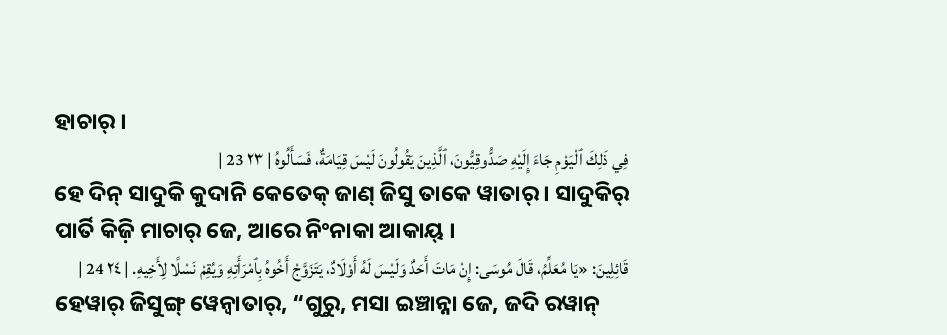ହାଚାର୍ ।
فِي ذَلِكَ ٱلْيَوْمِ جَاءَ إِلَيْهِ صَدُّوقِيُّونَ، ٱلَّذِينَ يَقُولُونَ لَيْسَ قِيَامَةٌ، فَسَأَلُوهُ | ٢٣ 23 |
ହେ ଦିନ୍ ସାଦୁକି କୁଦାନି କେତେକ୍ ଜାଣ୍ ଜିସୁ ତାକେ ୱାତାର୍ । ସାଦୁକିର୍ ପାର୍ତି କିଜ଼ି ମାଚାର୍ ଜେ, ଆରେ ନିଂନାକା ଆକାୟ୍ ।
قَائِلِينَ: «يَا مُعَلِّمُ، قَالَ مُوسَى: إِنْ مَاتَ أَحَدٌ وَلَيْسَ لَهُ أَوْلَادٌ، يَتَزَوَّجْ أَخُوهُ بِٱمْرَأَتِهِ وَيُقِمْ نَسْلًا لِأَخِيهِ. | ٢٤ 24 |
ହେୱାର୍ ଜିସୁଙ୍ଗ୍ ୱେନ୍ବାତାର୍, “ଗୁରୁ, ମସା ଇଞ୍ଚାନ୍ନା ଜେ, ଜଦି ରୱାନ୍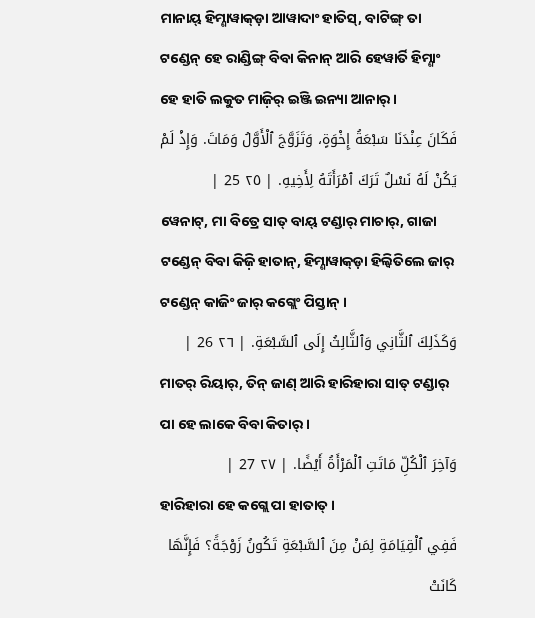ମାନାୟ୍ ହିମ୍ଣାୱାକ୍ଡ଼ା ଆୱାଦାଂ ହାତିସ୍, ବାଟିଙ୍ଗ୍ ତା ଟଣ୍ଡେନ୍ ହେ ରାଣ୍ଡିଙ୍ଗ୍ ବିବା କିନାନ୍ ଆରି ହେୱାର୍ତି ହିମ୍ଣାଂ ହେ ହାତି ଲକୁତ ମାଜ଼ିର୍ ଇଞ୍ଜି ଇନ୍ୟା ଆନାର୍ ।
فَكَانَ عِنْدَنَا سَبْعَةُ إِخْوَةٍ، وَتَزَوَّجَ ٱلْأَوَّلُ وَمَاتَ. وَإِذْ لَمْ يَكُنْ لَهُ نَسْلٌ تَرَكَ ٱمْرَأَتَهُ لِأَخِيهِ. | ٢٥ 25 |
ୱେନାଟ୍, ମା ବିତ୍ରେ ସାତ୍ ବାୟ୍ ଟଣ୍ଡାର୍ ମାଚାର୍, ଗାଜା ଟଣ୍ଡେନ୍ ବିବା କିଜ଼ି ହାତାନ୍, ହିମ୍ଣାୱାକ୍ଡ଼ା ହିଲ୍ୱିତିଲେ ଜାର୍ ଟଣ୍ଡେନ୍ କାଜିଂ ଜାର୍ କଗ୍ଲେଂ ପିସ୍ତାନ୍ ।
وَكَذَلِكَ ٱلثَّانِي وَٱلثَّالِثُ إِلَى ٱلسَّبْعَةِ. | ٢٦ 26 |
ମାତର୍ ରିୟାର୍, ତିନ୍ ଜାଣ୍ ଆରି ହାରିହାରା ସାତ୍ ଟଣ୍ଡାର୍ ପା ହେ ଲାକେ ବିବା କିତାର୍ ।
وَآخِرَ ٱلْكُلِّ مَاتَتِ ٱلْمَرْأَةُ أَيْضًا. | ٢٧ 27 |
ହାରିହାରା ହେ କଗ୍ଲେ ପା ହାତାତ୍ ।
فَفِي ٱلْقِيَامَةِ لِمَنْ مِنَ ٱلسَّبْعَةِ تَكُونُ زَوْجَةً؟ فَإِنَّهَا كَانَتْ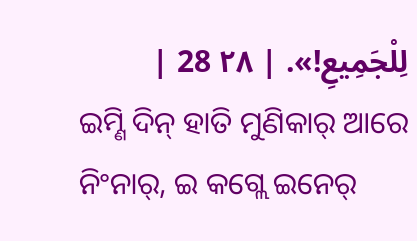لِلْجَمِيعِ!». | ٢٨ 28 |
ଇମ୍ଣି ଦିନ୍ ହାତି ମୁଣିକାର୍ ଆରେ ନିଂନାର୍, ଇ କଗ୍ଲେ ଇନେର୍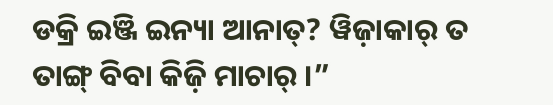ଡକ୍ରି ଇଞ୍ଜି ଇନ୍ୟା ଆନାତ୍? ୱିଜ଼ାକାର୍ ତ ତାଙ୍ଗ୍ ବିବା କିଜ଼ି ମାଚାର୍ ।”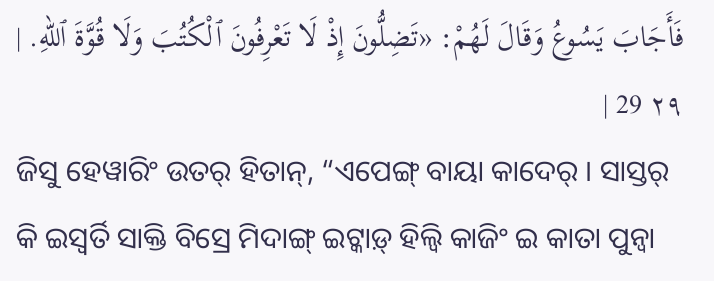فَأَجَابَ يَسُوعُ وَقَالَ لَهُمْ: «تَضِلُّونَ إِذْ لَا تَعْرِفُونَ ٱلْكُتُبَ وَلَا قُوَّةَ ٱللهِ. | ٢٩ 29 |
ଜିସୁ ହେୱାରିଂ ଉତର୍ ହିତାନ୍, “ଏପେଙ୍ଗ୍ ବାୟା କାଦେର୍ । ସାସ୍ତର୍ କି ଇସ୍ୱର୍ତି ସାକ୍ତି ବିସ୍ରେ ମିଦାଙ୍ଗ୍ ଇଟ୍କାଡ଼୍ ହିଲ୍ୱି କାଜିଂ ଇ କାତା ପୁନ୍ୱା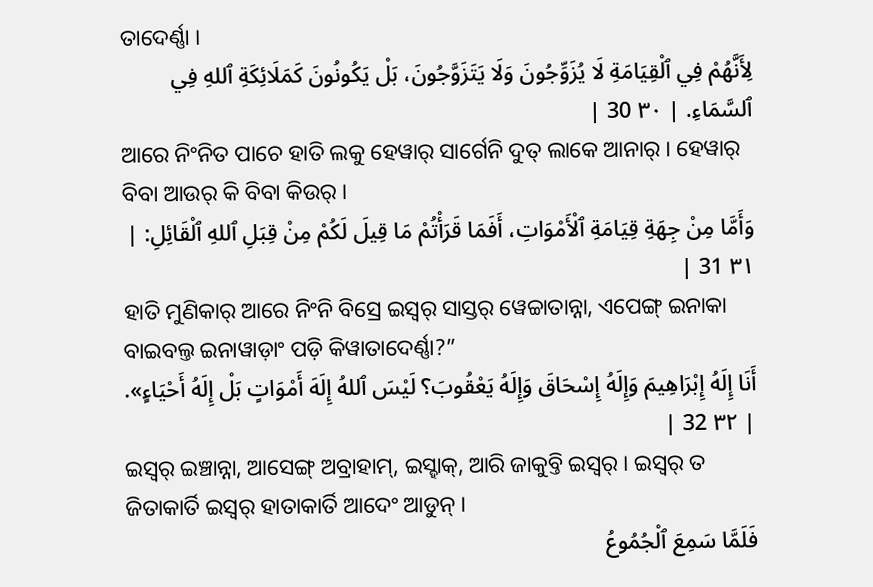ତାଦେର୍ଣ୍ଣା ।
لِأَنَّهُمْ فِي ٱلْقِيَامَةِ لَا يُزَوِّجُونَ وَلَا يَتَزَوَّجُونَ، بَلْ يَكُونُونَ كَمَلَائِكَةِ ٱللهِ فِي ٱلسَّمَاءِ. | ٣٠ 30 |
ଆରେ ନିଂନିତ ପାଚେ ହାତି ଲକୁ ହେୱାର୍ ସାର୍ଗେନି ଦୁତ୍ ଲାକେ ଆନାର୍ । ହେୱାର୍ ବିବା ଆଉର୍ କି ବିବା କିଉର୍ ।
وَأَمَّا مِنْ جِهَةِ قِيَامَةِ ٱلْأَمْوَاتِ، أَفَمَا قَرَأْتُمْ مَا قِيلَ لَكُمْ مِنْ قِبَلِ ٱللهِ ٱلْقَائِلِ: | ٣١ 31 |
ହାତି ମୁଣିକାର୍ ଆରେ ନିଂନି ବିସ୍ରେ ଇସ୍ୱର୍ ସାସ୍ତର୍ ୱେଚ୍ଚାତାନ୍ନା, ଏପେଙ୍ଗ୍ ଇନାକା ବାଇବଲ୍ତ ଇନାୱାଡ଼ାଂ ପଡ଼ି କିୱାତାଦେର୍ଣ୍ଣା?”
أَنَا إِلَهُ إِبْرَاهِيمَ وَإِلَهُ إِسْحَاقَ وَإِلَهُ يَعْقُوبَ؟ لَيْسَ ٱللهُ إِلَهَ أَمْوَاتٍ بَلْ إِلَهُ أَحْيَاءٍ». | ٣٢ 32 |
ଇସ୍ୱର୍ ଇଞ୍ଚାନ୍ନା, ଆସେଙ୍ଗ୍ ଅବ୍ରାହାମ୍, ଇସ୍ହାକ୍, ଆରି ଜାକୁବ୍ତି ଇସ୍ୱର୍ । ଇସ୍ୱର୍ ତ ଜିତାକାର୍ତି ଇସ୍ୱର୍ ହାତାକାର୍ତି ଆଦେଂ ଆଡୁନ୍ ।
فَلَمَّا سَمِعَ ٱلْجُمُوعُ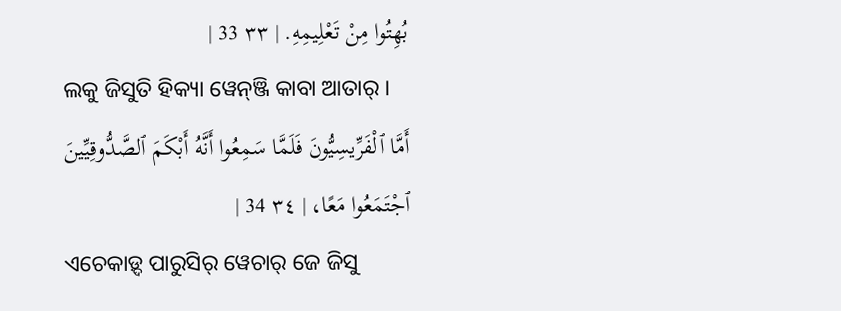بُهِتُوا مِنْ تَعْلِيمِهِ. | ٣٣ 33 |
ଲକୁ ଜିସୁତି ହିକ୍ୟା ୱେନ୍ଞ୍ଜି କାବା ଆତାର୍ ।
أَمَّا ٱلْفَرِّيسِيُّونَ فَلَمَّا سَمِعُوا أَنَّهُ أَبْكَمَ ٱلصَّدُّوقِيِّينَ ٱجْتَمَعُوا مَعًا، | ٣٤ 34 |
ଏଚେକାଡ଼୍ଦ ପାରୁସିର୍ ୱେଚାର୍ ଜେ ଜିସୁ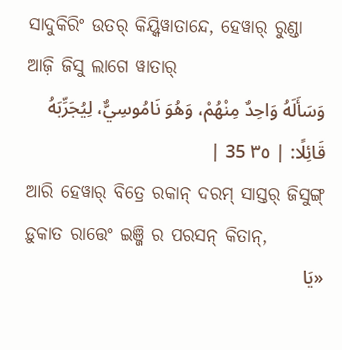ସାଦୁକିରିଂ ଉତର୍ କିୟ୍କିୱାତାନ୍ଦେ, ହେୱାର୍ ରୁଣ୍ଡା ଆଜ଼ି ଜିସୁ ଲାଗେ ୱାତାର୍
وَسَأَلَهُ وَاحِدٌ مِنْهُمْ، وَهُوَ نَامُوسِيٌّ، لِيُجَرِّبَهُ قَائِلًا: | ٣٥ 35 |
ଆରି ହେୱାର୍ ବିତ୍ରେ ରକାନ୍ ଦରମ୍ ସାସ୍ତର୍ ଜିସୁଙ୍ଗ୍ ଡ଼ୁକାତ ରାତ୍ତେଂ ଇଞ୍ଜି ର ପରସନ୍ କିତାନ୍,
«يَا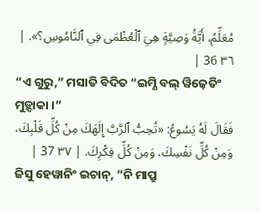مُعَلِّمُ، أَيَّةُ وَصِيَّةٍ هِيَ ٱلْعُظْمَى فِي ٱلنَّامُوسِ؟». | ٣٦ 36 |
“ଏ ଗୁରୁ,” ମସାତି ବିଦିତ “ଇମ୍ଣି ବଲ୍ ୱିଜ଼େତିଂ ମୁଡ଼୍ଦାକା ।”
فَقَالَ لَهُ يَسُوعُ: «تُحِبُّ ٱلرَّبَّ إِلَهَكَ مِنْ كُلِّ قَلْبِكَ، وَمِنْ كُلِّ نَفْسِكَ، وَمِنْ كُلِّ فِكْرِكَ. | ٣٧ 37 |
ଜିସୁ ହେୱାନିଂ ଇଚାନ୍, “ନି ମାପ୍ରୁ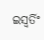ଇସ୍ୱର୍ତିଂ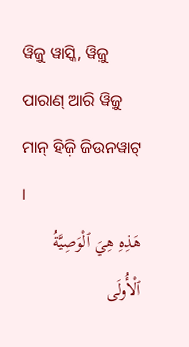ୱିଜ଼ୁ ୱାସ୍କି, ୱିଜ଼ୁ ପାରାଣ୍ ଆରି ୱିଜ଼ୁ ମାନ୍ ହିଜ଼ି ଜିଉନୱାଟ୍ ।
هَذِهِ هِيَ ٱلْوَصِيَّةُ ٱلْأُولَى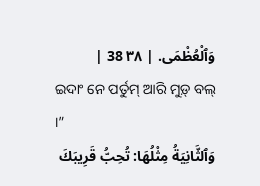وَٱلْعُظْمَى. | ٣٨ 38 |
ଇଦାଂ ନେ ପର୍ତୁମ୍ ଆରି ମୁଡ଼୍ ବଲ୍ ।”
وَٱلثَّانِيَةُ مِثْلُهَا: تُحِبُّ قَرِيبَكَ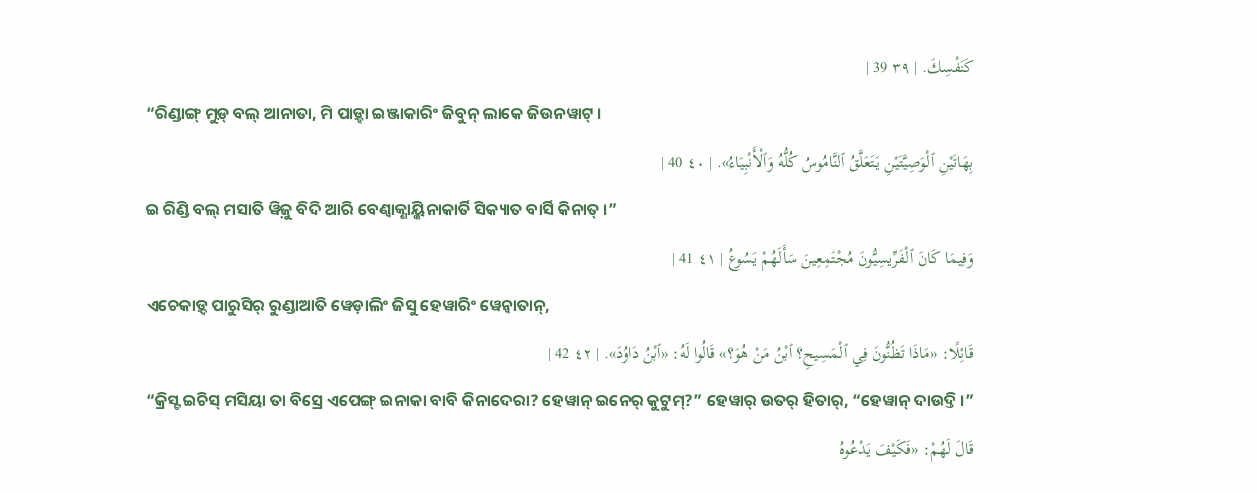كَنَفْسِكَ. | ٣٩ 39 |
“ରିଣ୍ଡାଙ୍ଗ୍ ମୁଡ଼୍ ବଲ୍ ଆନାତା, ମି ପାଡ଼୍ହା ଇଞ୍ଜାକାରିଂ ଜିବୁନ୍ ଲାକେ ଜିଉନୱାଟ୍ ।
بِهَاتَيْنِ ٱلْوَصِيَّتَيْنِ يَتَعَلَّقُ ٱلنَّامُوسُ كُلُّهُ وَٱلْأَنْبِيَاءُ». | ٤٠ 40 |
ଇ ରିଣ୍ଡି ବଲ୍ ମସାତି ୱିଜ଼ୁ ବିଦି ଆରି ବେଣ୍ବାକ୍ଣାୟ୍କିନାକାର୍ତି ସିକ୍ୟାତ ବାର୍ସି କିନାତ୍ ।”
وَفِيمَا كَانَ ٱلْفَرِّيسِيُّونَ مُجْتَمِعِينَ سَأَلَهُمْ يَسُوعُ | ٤١ 41 |
ଏଚେକାଡ଼୍ଦ ପାରୁସିର୍ ରୁଣ୍ଡାଆତି ୱେଡ଼ାଲିଂ ଜିସୁ ହେୱାରିଂ ୱେନ୍ବାତାନ୍,
قَائِلًا: «مَاذَا تَظُنُّونَ فِي ٱلْمَسِيحِ؟ ٱبْنُ مَنْ هُوَ؟» قَالُوا لَهُ: «ٱبْنُ دَاوُدَ». | ٤٢ 42 |
“କ୍ରିସ୍ଟ ଇଚିସ୍ ମସିୟା ତା ବିସ୍ରେ ଏପେଙ୍ଗ୍ ଇନାକା ବାବି କିନାଦେରା? ହେୱାନ୍ ଇନେର୍ କୁଟୁମ୍?” ହେୱାର୍ ଉତର୍ ହିତାର୍, “ହେୱାନ୍ ଦାଉଦ୍ତି ।”
قَالَ لَهُمْ: «فَكَيْفَ يَدْعُوهُ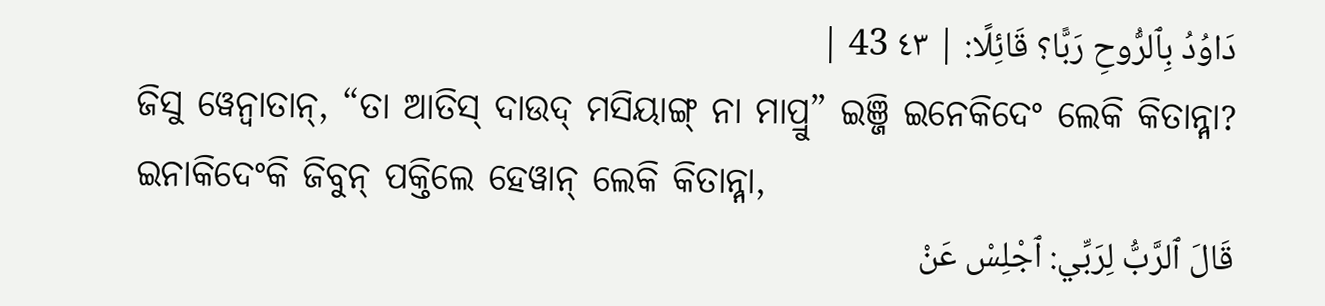دَاوُدُ بِٱلرُّوحِ رَبًّا؟ قَائِلًا: | ٤٣ 43 |
ଜିସୁ ୱେନ୍ବାତାନ୍, “ତା ଆତିସ୍ ଦାଉଦ୍ ମସିୟାଙ୍ଗ୍ ନା ମାପ୍ରୁ” ଇଞ୍ଜି ଇନେକିଦେଂ ଲେକି କିତାନ୍ନ୍ନା? ଇନାକିଦେଂକି ଜିବୁନ୍ ପକ୍ତିଲେ ହେୱାନ୍ ଲେକି କିତାନ୍ନ୍ନା,
قَالَ ٱلرَّبُّ لِرَبِّي: ٱجْلِسْ عَنْ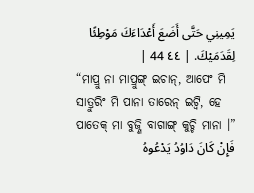يَمِينِي حَتَّى أَضَعَ أَعْدَاءَكَ مَوْطِئًا لِقَدَمَيْكَ. | ٤٤ 44 |
“ମାପ୍ରୁ ନା ମାପ୍ରୁଙ୍ଗ୍ ଇଚାନ୍, ଆପେଂ ମି ସାତ୍ରୁରିଂ ମି ପାନା ତାରେନ୍ ଇଟ୍ୱି, ହେ ପାତେକ୍ ମା ବୁଜ୍ଣି ବାଗାଙ୍ଗ୍ କୁଚ୍ଚି ମାନା ।”
فَإِنْ كَانَ دَاوُدُ يَدْعُوهُ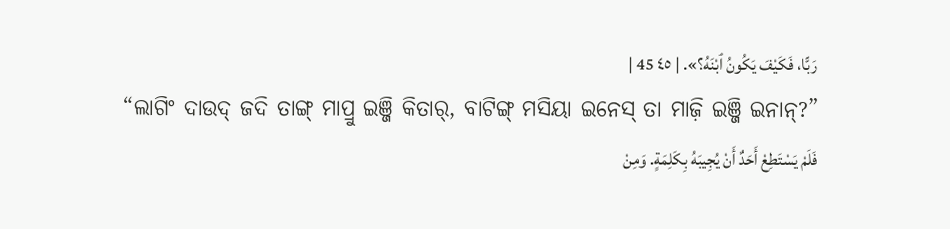رَبًّا، فَكَيْفَ يَكُونُ ٱبْنَهُ؟». | ٤٥ 45 |
“ଲାଗିଂ ଦାଉଦ୍ ଜଦି ତାଙ୍ଗ୍ ମାପ୍ରୁ ଇଞ୍ଜି କିତାର୍, ବାଟିଙ୍ଗ୍ ମସିୟା ଇନେସ୍ ତା ମାଜ଼ି ଇଞ୍ଜି ଇନାନ୍?”
فَلَمْ يَسْتَطِعْ أَحَدٌ أَنْ يُجِيبَهُ بِكَلِمَةٍ. وَمِنْ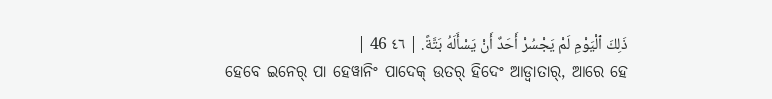ذَلِكَ ٱلْيَوْمِ لَمْ يَجْسُرْ أَحَدٌ أَنْ يَسْأَلَهُ بَتَّةً. | ٤٦ 46 |
ହେବେ ଇନେର୍ ପା ହେୱାନିଂ ପାଦେକ୍ ଉତର୍ ହିଦେଂ ଆଡ୍ୱାତାର୍, ଆରେ ହେ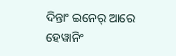ଦିନ୍ତାଂ ଇନେର୍ ଆରେ ହେୱାନିଂ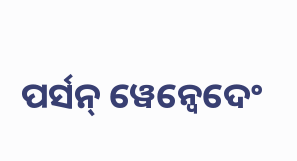ପର୍ସନ୍ ୱେନ୍ବେଦେଂ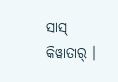ସାସ୍ କିୱାତାର୍ ।